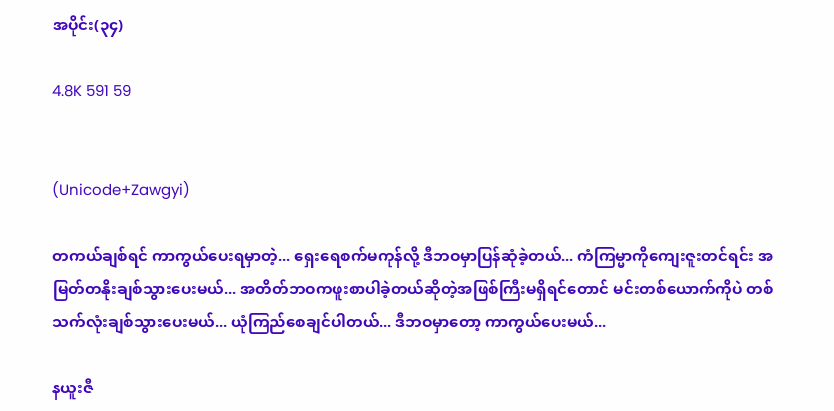အပိုင်း(၃၄)

4.8K 591 59


(Unicode+Zawgyi)

တကယ်ချစ်ရင် ကာကွယ်ပေးရမှာတဲ့... ရှေးရေစက်မကုန်လို့ ဒီဘဝမှာပြန်ဆုံခဲ့တယ်... ကံကြမ္မာကိုကျေးဇူးတင်ရင်း အမြတ်တနိုးချစ်သွားပေးမယ်... အတိတ်ဘဝကဖူးစာပါခဲ့တယ်ဆိုတဲ့အဖြစ်ကြီးမရှိရင်တောင် မင်းတစ်ယောက်ကိုပဲ တစ်သက်လုံးချစ်သွားပေးမယ်... ယုံကြည်စေချင်ပါတယ်... ဒီဘဝမှာတော့ ကာကွယ်ပေးမယ်...

နယူးဇီ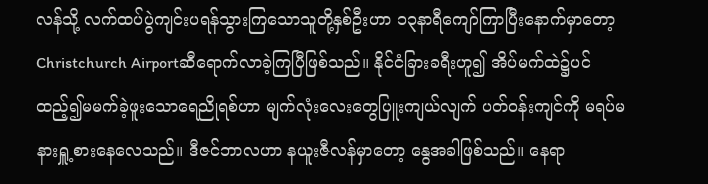လန်သို့ လက်ထပ်ပွဲကျင်းပရန်သွားကြသောသူတို့နှစ်ဦးဟာ ၁၃နာရီကျော်ကြာပြီးနောက်မှာတော့ Christchurch Airportဆီရောက်လာခဲ့ကြပြီဖြစ်သည်။ နိုင်ငံခြားခရီးဟူ၍ အိပ်မက်ထဲ၌ပင်ထည့်၍မမက်ခဲ့ဖူးသောရေညိုရစ်ဟာ မျက်လုံးလေးတွေပြူးကျယ်လျက် ပတ်ဝန်းကျင်ကို မရပ်မနားရှူ့စားနေလေသည်။ ဒီဇင်ဘာလဟာ နယူးဇီလန်မှာတော့ နွေအခါဖြစ်သည်။ နေရာ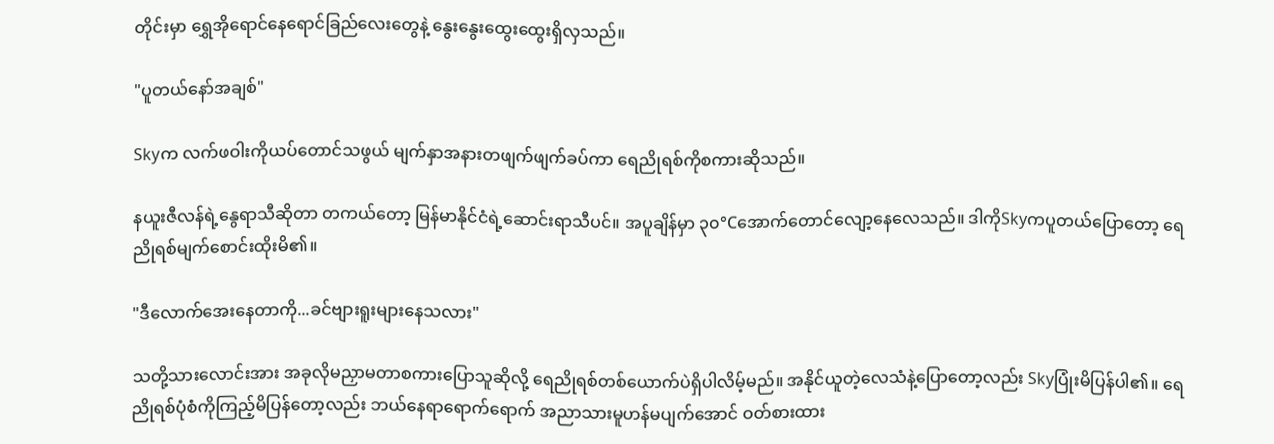တိုင်းမှာ ရွှေအိုရောင်နေရောင်ခြည်လေးတွေနဲ့ နွေးနွေးထွေးထွေးရှိလှသည်။

"ပူတယ်နော်အချစ်"

Skyက လက်ဖဝါးကိုယပ်တောင်သဖွယ် မျက်နှာအနားတဖျက်ဖျက်ခပ်ကာ ရေညိုရစ်ကိုစကားဆိုသည်။

နယူးဇီလန်ရဲ့နွေရာသီဆိုတာ တကယ်တော့ မြန်မာနိုင်ငံရဲ့ဆောင်းရာသီပင်။ အပူချိန်မှာ ၃၀°Cအောက်တောင်လျော့နေလေသည်။ ဒါကိုSkyကပူတယ်ပြောတော့ ရေညိုရစ်မျက်စောင်းထိုးမိ၏။

"ဒီလောက်အေးနေတာကို...ခင်ဗျားရူးများနေသလား"

သတို့သားလောင်းအား အခုလိုမညှာမတာစကားပြောသူဆိုလို့ ရေညိုရစ်တစ်ယောက်ပဲရှိပါလိမ့်မည်။ အနိုင်ယူတဲ့လေသံနဲ့ပြောတော့လည်း Skyပြုံးမိပြန်ပါ၏။ ရေညိုရစ်ပုံစံကိုကြည့်မိပြန်တော့လည်း ဘယ်နေရာရောက်ရောက် အညာသားမူဟန်မပျက်အောင် ဝတ်စားထား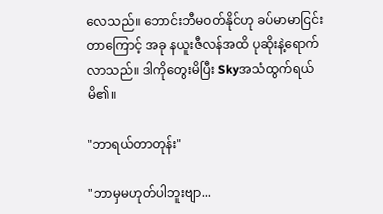လေသည်။ ဘောင်းဘီမဝတ်နိုင်ဟု ခပ်မာမာငြင်းတာကြောင့် အခု နယူးဇီလန်အထိ ပုဆိုးနဲ့ရောက်လာသည်။ ဒါကိုတွေးမိပြီး Skyအသံထွက်ရယ်မိ၏။

"ဘာရယ်တာတုန်း"

"ဘာမှမဟုတ်ပါဘူးဗျာ...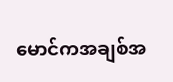မောင်ကအချစ်အ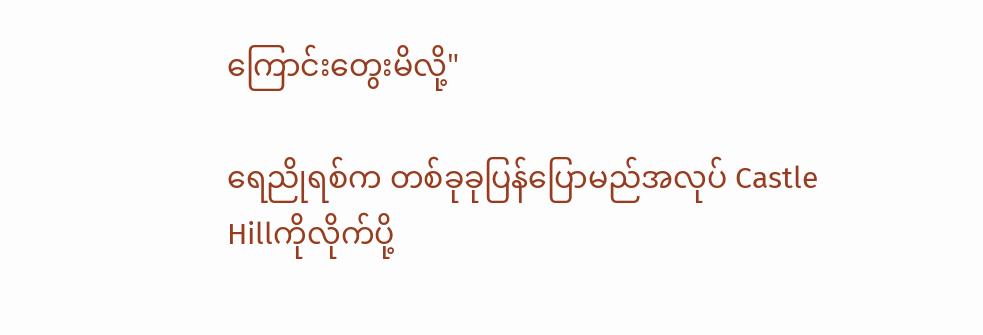ကြောင်းတွေးမိလို့"

ရေညိုရစ်က တစ်ခုခုပြန်ပြောမည်အလုပ် Castle Hillကိုလိုက်ပို့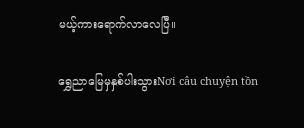မယ့်ကားရောက်လာလေပြီ။

ရွှေညာမြေမှနှစ်ပါးသွားNơi câu chuyện tồn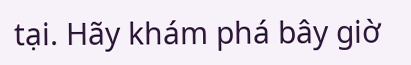tại. Hãy khám phá bây giờ